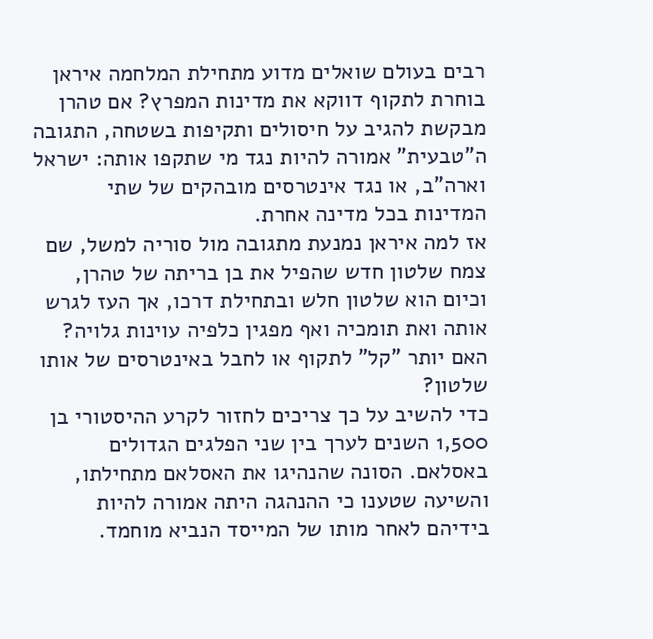רבים בעולם שואלים מדוע מתחילת המלחמה איראן בוחרת לתקוף דווקא את מדינות המפרץ? אם טהרן מבקשת להגיב על חיסולים ותקיפות בשטחה, התגובה ה"טבעית" אמורה להיות נגד מי שתקפו אותה: ישראל וארה"ב, או נגד אינטרסים מובהקים של שתי המדינות בכל מדינה אחרת.
אז למה איראן נמנעת מתגובה מול סוריה למשל, שם צמח שלטון חדש שהפיל את בן בריתה של טהרן, וכיום הוא שלטון חלש ובתחילת דרכו, אך העז לגרש אותה ואת תומכיה ואף מפגין כלפיה עוינות גלויה? האם יותר "קל" לתקוף או לחבל באינטרסים של אותו שלטון?
כדי להשיב על כך צריכים לחזור לקרע ההיסטורי בן 1,500 השנים לערך בין שני הפלגים הגדולים באסלאם. הסונה שהנהיגו את האסלאם מתחילתו, והשיעה שטענו כי ההנהגה היתה אמורה להיות בידיהם לאחר מותו של המייסד הנביא מוחמד.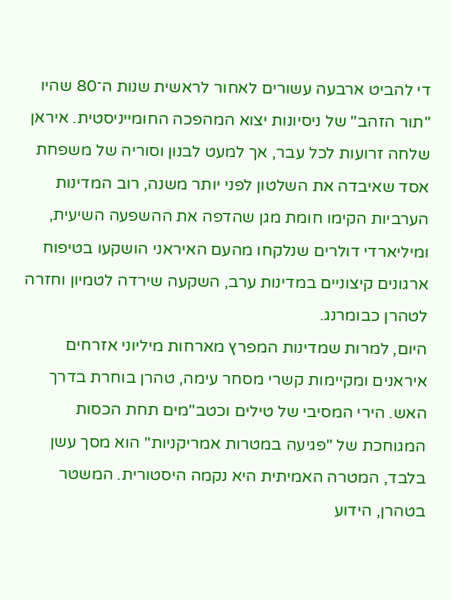די להביט ארבעה עשורים לאחור לראשית שנות ה־80 שהיו "תור הזהב" של ניסיונות יצוא המהפכה החומייניסטית. איראן שלחה זרועות לכל עבר, אך למעט לבנון וסוריה של משפחת אסד שאיבדה את השלטון לפני יותר משנה, רוב המדינות הערביות הקימו חומת מגן שהדפה את ההשפעה השיעית, ומיליארדי דולרים שנלקחו מהעם האיראני הושקעו בטיפוח ארגונים קיצוניים במדינות ערב, השקעה שירדה לטמיון וחזרה לטהרן כבומרנג.
היום, למרות שמדינות המפרץ מארחות מיליוני אזרחים איראנים ומקיימות קשרי מסחר עימה, טהרן בוחרת בדרך האש. הירי המסיבי של טילים וכטב"מים תחת הכסות המגוחכת של "פגיעה במטרות אמריקניות" הוא מסך עשן בלבד, המטרה האמיתית היא נקמה היסטורית. המשטר בטהרן, הידוע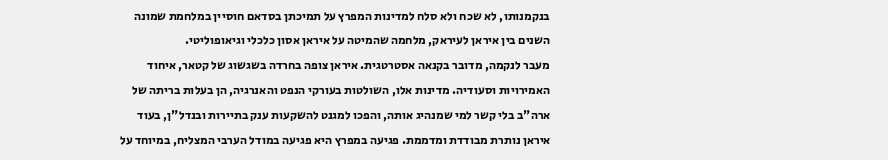בנקמנותו, לא שכח ולא סלח למדינות המפרץ על תמיכתן בסדאם חוסיין במלחמת שמונה השנים בין איראן לעיראק, מלחמה שהמיטה על איראן אסון כלכלי וגיאופוליטי.
מעבר לנקמה, מדובר בקנאה אסטרטגית. איראן צופה בחרדה בשגשוג של קטאר, איחוד האמירויות וסעודיה. מדינות אלו, השולטות בעורקי הנפט והאנרגיה, הן בעלות בריתה של ארה"ב בלי קשר למי שמנהיג אותה, והפכו למגנט להשקעות ענק בתיירות ובנדל"ן, בעוד איראן נותרת מבודדת ומדממת. פגיעה במפרץ היא פגיעה במודל הערבי המצליח, במיוחד על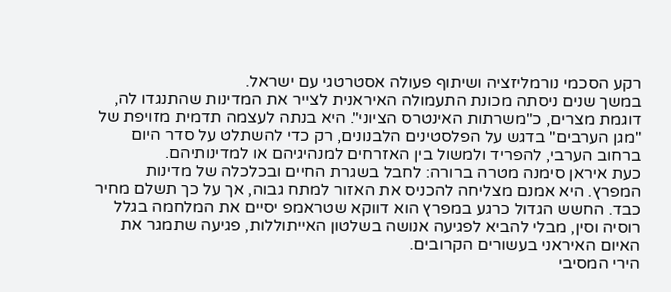רקע הסכמי נורמליזציה ושיתוף פעולה אסטרטגי עם ישראל.
במשך שנים ניסתה מכונת התעמולה האיראנית לצייר את המדינות שהתנגדו לה, דוגמת מצרים, כ"משרתות האינטרס הציוני". היא בנתה לעצמה תדמית מזויפת של "מגן הערבים" בדגש על הפלסטינים הלבנונים, רק כדי להשתלט על סדר היום ברחוב הערבי, להפריד ולמשול בין האזרחים למנהיגיהם או למדינותיהם.
כעת איראן סימנה מטרה ברורה: לחבל בשגרת החיים ובכלכלה של מדינות המפרץ. היא אמנם מצליחה להכניס את האזור למתח גבוה, אך על כך תשלם מחיר כבד. החשש הגדול כרגע במפרץ הוא דווקא שטראמפ יסיים את המלחמה בגלל רוסיה וסין, מבלי להביא לפגיעה אנושה בשלטון האייתוללות, פגיעה שתמגר את האיום האיראני בעשורים הקרובים.
הירי המסיבי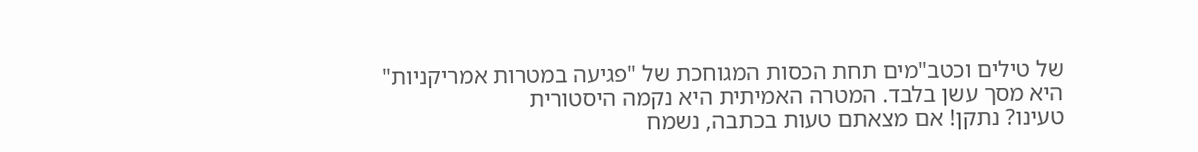של טילים וכטב"מים תחת הכסות המגוחכת של "פגיעה במטרות אמריקניות" היא מסך עשן בלבד. המטרה האמיתית היא נקמה היסטורית
טעינו? נתקן! אם מצאתם טעות בכתבה, נשמח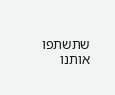שתשתפו אותנו